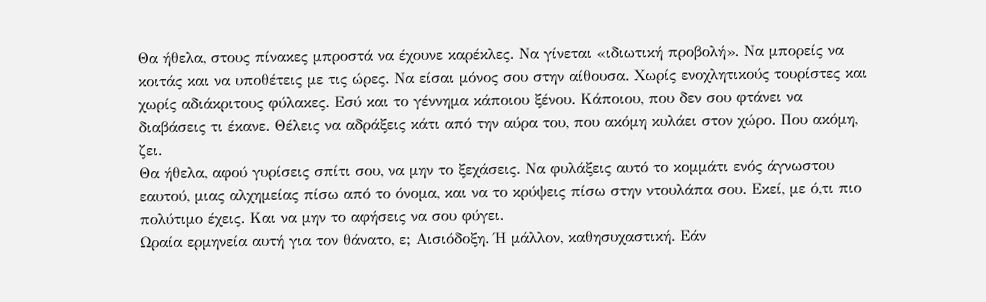Θα ήθελα, στους πίνακες μπροστά να έχουνε καρέκλες. Να γίνεται «ιδιωτική προβολή». Να μπορείς να κοιτάς και να υποθέτεις με τις ώρες. Να είσαι μόνος σου στην αίθουσα. Χωρίς ενοχλητικούς τουρίστες και χωρίς αδιάκριτους φύλακες. Εσύ και το γέννημα κάποιου ξένου. Κάποιου, που δεν σου φτάνει να διαβάσεις τι έκανε. Θέλεις να αδράξεις κάτι από την αύρα του, που ακόμη κυλάει στον χώρο. Που ακόμη, ζει.
Θα ήθελα, αφού γυρίσεις σπίτι σου, να μην το ξεχάσεις. Να φυλάξεις αυτό το κομμάτι ενός άγνωστου εαυτού, μιας αλχημείας πίσω από το όνομα, και να το κρύψεις πίσω στην ντουλάπα σου. Εκεί, με ό,τι πιο πολύτιμο έχεις. Και να μην το αφήσεις να σου φύγει.
Ωραία ερμηνεία αυτή για τον θάνατο, ε; Αισιόδοξη. Ή μάλλον, καθησυχαστική. Εάν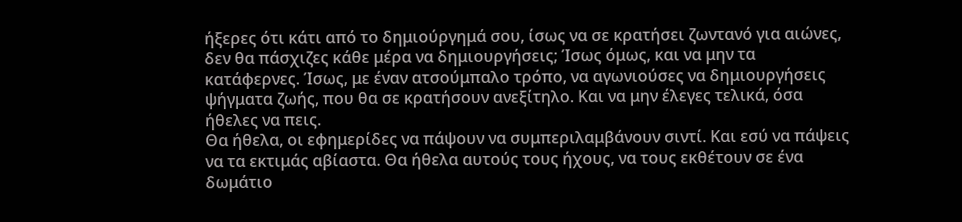ήξερες ότι κάτι από το δημιούργημά σου, ίσως να σε κρατήσει ζωντανό για αιώνες, δεν θα πάσχιζες κάθε μέρα να δημιουργήσεις; Ίσως όμως, και να μην τα κατάφερνες. Ίσως, με έναν ατσούμπαλο τρόπο, να αγωνιούσες να δημιουργήσεις ψήγματα ζωής, που θα σε κρατήσουν ανεξίτηλο. Και να μην έλεγες τελικά, όσα ήθελες να πεις.
Θα ήθελα, οι εφημερίδες να πάψουν να συμπεριλαμβάνουν σιντί. Και εσύ να πάψεις να τα εκτιμάς αβίαστα. Θα ήθελα αυτούς τους ήχους, να τους εκθέτουν σε ένα δωμάτιο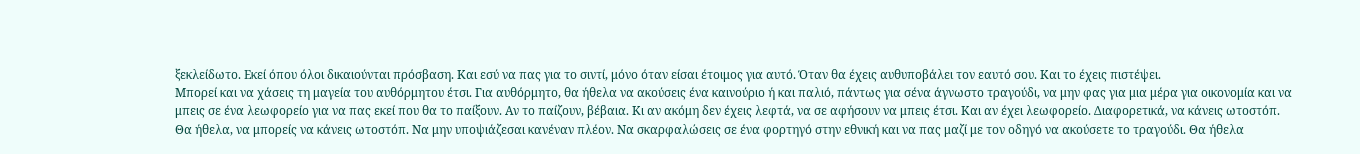ξεκλείδωτο. Εκεί όπου όλοι δικαιούνται πρόσβαση. Και εσύ να πας για το σιντί, μόνο όταν είσαι έτοιμος για αυτό. Όταν θα έχεις αυθυποβάλει τον εαυτό σου. Και το έχεις πιστέψει.
Μπορεί και να χάσεις τη μαγεία του αυθόρμητου έτσι. Για αυθόρμητο, θα ήθελα να ακούσεις ένα καινούριο ή και παλιό, πάντως για σένα άγνωστο τραγούδι, να μην φας για μια μέρα για οικονομία και να μπεις σε ένα λεωφορείο για να πας εκεί που θα το παίξουν. Αν το παίζουν, βέβαια. Κι αν ακόμη δεν έχεις λεφτά, να σε αφήσουν να μπεις έτσι. Και αν έχει λεωφορείο. Διαφορετικά, να κάνεις ωτοστόπ.
Θα ήθελα, να μπορείς να κάνεις ωτοστόπ. Να μην υποψιάζεσαι κανέναν πλέον. Να σκαρφαλώσεις σε ένα φορτηγό στην εθνική και να πας μαζί με τον οδηγό να ακούσετε το τραγούδι. Θα ήθελα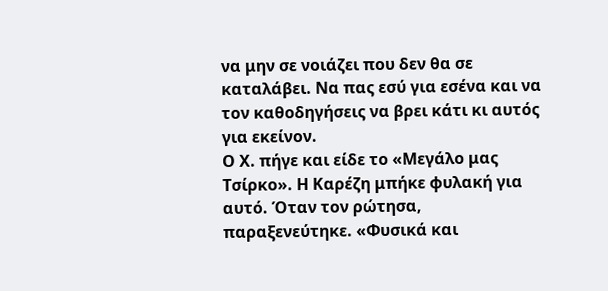να μην σε νοιάζει που δεν θα σε καταλάβει. Να πας εσύ για εσένα και να τον καθοδηγήσεις να βρει κάτι κι αυτός για εκείνον.
Ο Χ. πήγε και είδε το «Μεγάλο μας Τσίρκο». Η Καρέζη μπήκε φυλακή για αυτό. Όταν τον ρώτησα, παραξενεύτηκε. «Φυσικά και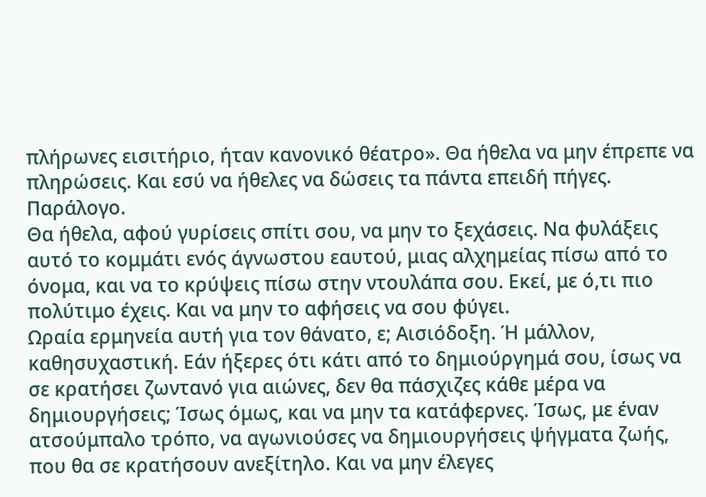πλήρωνες εισιτήριο, ήταν κανονικό θέατρο». Θα ήθελα να μην έπρεπε να πληρώσεις. Και εσύ να ήθελες να δώσεις τα πάντα επειδή πήγες.
Παράλογο.
Θα ήθελα, αφού γυρίσεις σπίτι σου, να μην το ξεχάσεις. Να φυλάξεις αυτό το κομμάτι ενός άγνωστου εαυτού, μιας αλχημείας πίσω από το όνομα, και να το κρύψεις πίσω στην ντουλάπα σου. Εκεί, με ό,τι πιο πολύτιμο έχεις. Και να μην το αφήσεις να σου φύγει.
Ωραία ερμηνεία αυτή για τον θάνατο, ε; Αισιόδοξη. Ή μάλλον, καθησυχαστική. Εάν ήξερες ότι κάτι από το δημιούργημά σου, ίσως να σε κρατήσει ζωντανό για αιώνες, δεν θα πάσχιζες κάθε μέρα να δημιουργήσεις; Ίσως όμως, και να μην τα κατάφερνες. Ίσως, με έναν ατσούμπαλο τρόπο, να αγωνιούσες να δημιουργήσεις ψήγματα ζωής, που θα σε κρατήσουν ανεξίτηλο. Και να μην έλεγες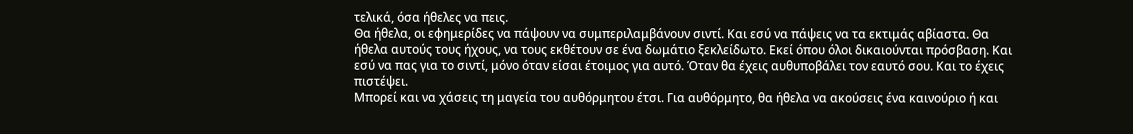τελικά, όσα ήθελες να πεις.
Θα ήθελα, οι εφημερίδες να πάψουν να συμπεριλαμβάνουν σιντί. Και εσύ να πάψεις να τα εκτιμάς αβίαστα. Θα ήθελα αυτούς τους ήχους, να τους εκθέτουν σε ένα δωμάτιο ξεκλείδωτο. Εκεί όπου όλοι δικαιούνται πρόσβαση. Και εσύ να πας για το σιντί, μόνο όταν είσαι έτοιμος για αυτό. Όταν θα έχεις αυθυποβάλει τον εαυτό σου. Και το έχεις πιστέψει.
Μπορεί και να χάσεις τη μαγεία του αυθόρμητου έτσι. Για αυθόρμητο, θα ήθελα να ακούσεις ένα καινούριο ή και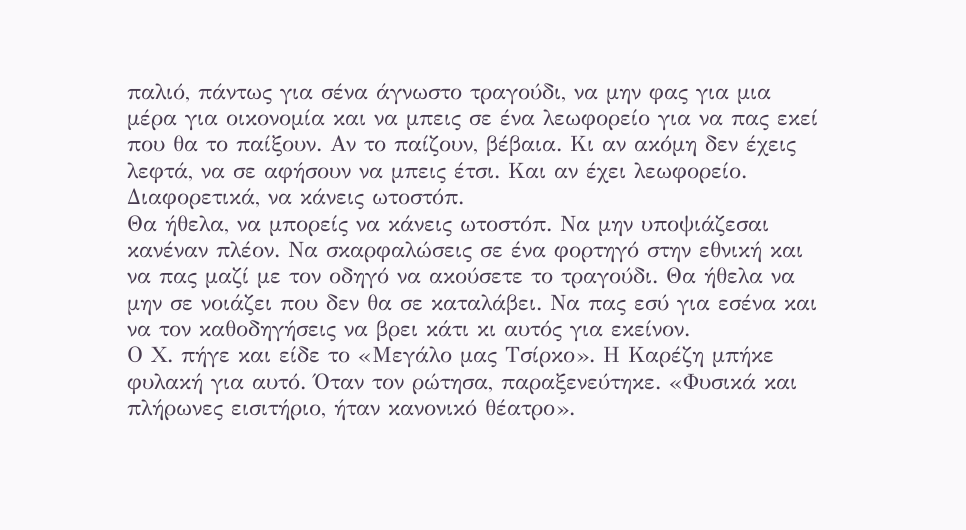παλιό, πάντως για σένα άγνωστο τραγούδι, να μην φας για μια μέρα για οικονομία και να μπεις σε ένα λεωφορείο για να πας εκεί που θα το παίξουν. Αν το παίζουν, βέβαια. Κι αν ακόμη δεν έχεις λεφτά, να σε αφήσουν να μπεις έτσι. Και αν έχει λεωφορείο. Διαφορετικά, να κάνεις ωτοστόπ.
Θα ήθελα, να μπορείς να κάνεις ωτοστόπ. Να μην υποψιάζεσαι κανέναν πλέον. Να σκαρφαλώσεις σε ένα φορτηγό στην εθνική και να πας μαζί με τον οδηγό να ακούσετε το τραγούδι. Θα ήθελα να μην σε νοιάζει που δεν θα σε καταλάβει. Να πας εσύ για εσένα και να τον καθοδηγήσεις να βρει κάτι κι αυτός για εκείνον.
Ο Χ. πήγε και είδε το «Μεγάλο μας Τσίρκο». Η Καρέζη μπήκε φυλακή για αυτό. Όταν τον ρώτησα, παραξενεύτηκε. «Φυσικά και πλήρωνες εισιτήριο, ήταν κανονικό θέατρο».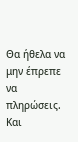Θα ήθελα να μην έπρεπε να πληρώσεις. Και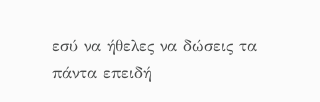εσύ να ήθελες να δώσεις τα πάντα επειδή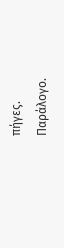πήγες.
Παράλογο.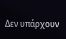Δεν υπάρχουν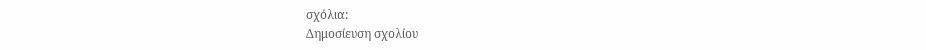σχόλια:
Δημοσίευση σχολίου